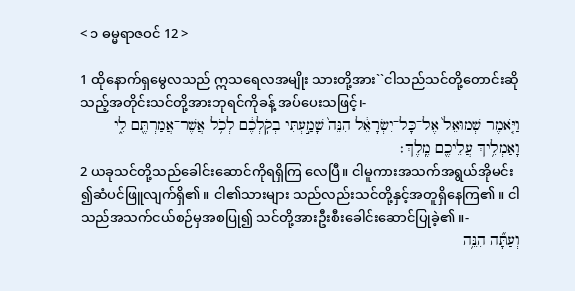< ၁ ဓမ္မရာဇဝင် 12 >

1 ထိုနောက်ရှမွေလသည် ဣသရေလအမျိုး သားတို့အား``ငါသည်သင်တို့တောင်းဆို သည့်အတိုင်းသင်တို့အားဘုရင်ကိုခန့် အပ်ပေးသဖြင့်၊-
וַיֹּ֤אמֶר שְׁמוּאֵל֙ אֶל־כָּל־יִשְׂרָאֵ֔ל הִנֵּה֙ שָׁמַ֣עְתִּי בְקֹֽלְכֶ֔ם לְכֹ֥ל אֲשֶׁר־אֲמַרְתֶּ֖ם לִ֑י וָאַמְלִ֥יךְ עֲלֵיכֶ֖ם מֶֽלֶךְ׃
2 ယခုသင်တို့သည်ခေါင်းဆောင်ကိုရရှိကြ လေပြီ။ ငါမူကားအသက်အရွယ်အိုမင်း ၍ဆံပင်ဖြူလျက်ရှိ၏။ ငါ၏သားများ သည်လည်းသင်တို့နှင့်အတူရှိနေကြ၏။ ငါသည်အသက်ငယ်စဉ်မှအစပြု၍ သင်တို့အားဦးစီးခေါင်းဆောင်ပြုခဲ့၏။-
וְעַתָּ֞ה הִנֵּ֥ה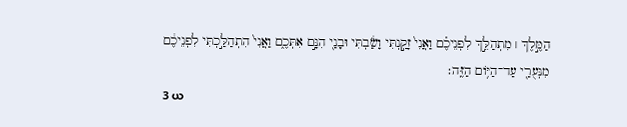הַמֶּ֣לֶךְ ׀ מִתְהַלֵּ֣ךְ לִפְנֵיכֶ֗ם וַאֲנִי֙ זָקַ֣נְתִּי וָשַׂ֔בְתִּי וּבָנַ֖י הִנָּ֣ם אִתְּכֶ֑ם וַאֲנִי֙ הִתְהַלַּ֣כְתִּי לִפְנֵיכֶ֔ם מִנְּעֻרַ֖י עַד־הַיֹּ֥ום הַזֶּֽה׃
3 ယ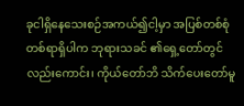ခုငါရှိနေသေးစဉ်အကယ်၍ငါ့မှာ အပြစ်တစ်စုံတစ်ရာရှိပါက ဘုရားသခင် ၏ရှေ့တော်တွင်လည်းကောင်း၊ ကိုယ်တော်ဘိ သိက်ပေးတော်မူ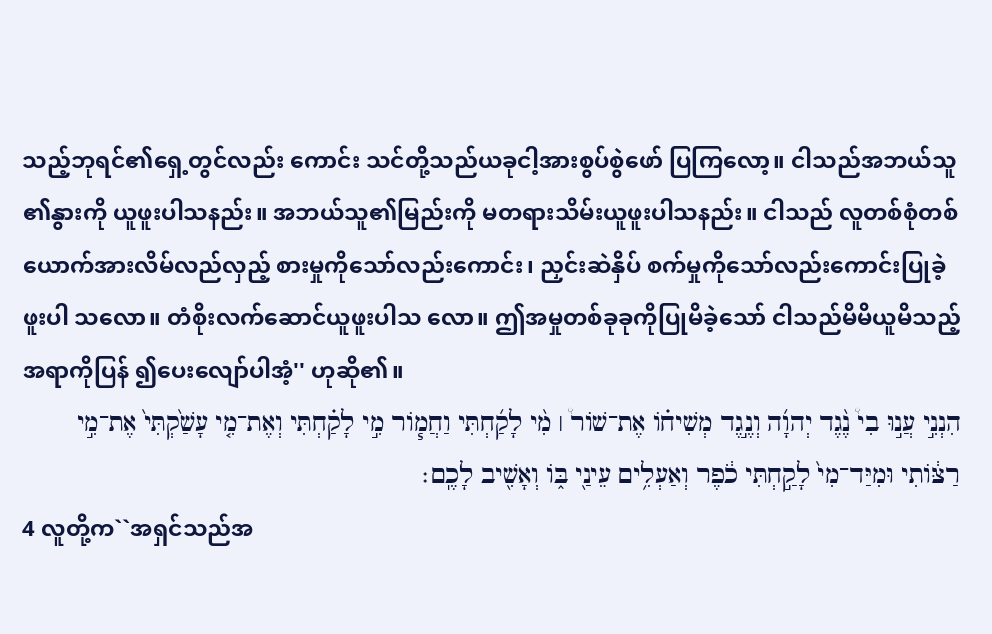သည့်ဘုရင်၏ရှေ့တွင်လည်း ကောင်း သင်တို့သည်ယခုငါ့အားစွပ်စွဲဖော် ပြကြလော့။ ငါသည်အဘယ်သူ၏နွားကို ယူဖူးပါသနည်း။ အဘယ်သူ၏မြည်းကို မတရားသိမ်းယူဖူးပါသနည်း။ ငါသည် လူတစ်စုံတစ်ယောက်အားလိမ်လည်လှည့် စားမှုကိုသော်လည်းကောင်း၊ ညှင်းဆဲနှိပ် စက်မှုကိုသော်လည်းကောင်းပြုခဲ့ဖူးပါ သလော။ တံစိုးလက်ဆောင်ယူဖူးပါသ လော။ ဤအမှုတစ်ခုခုကိုပြုမိခဲ့သော် ငါသည်မိမိယူမိသည့်အရာကိုပြန် ၍ပေးလျော်ပါအံ့'' ဟုဆို၏။
הִנְנִ֣י עֲנ֣וּ בִי֩ נֶ֨גֶד יְהוָ֜ה וְנֶ֣גֶד מְשִׁיחֹ֗ו אֶת־שֹׁור֩ ׀ מִ֨י לָקַ֜חְתִּי וַחֲמֹ֧ור מִ֣י לָקַ֗חְתִּי וְאֶת־מִ֤י עָשַׁ֙קְתִּי֙ אֶת־מִ֣י רַצֹּ֔ותִי וּמִיַּד־מִי֙ לָקַ֣חְתִּי כֹ֔פֶר וְאַעְלִ֥ים עֵינַ֖י בֹּ֑ו וְאָשִׁ֖יב לָכֶֽם׃
4 လူတို့က``အရှင်သည်အ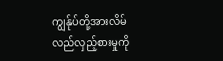ကျွန်ုပ်တို့အားလိမ် လည်လှည့်စားမှုကို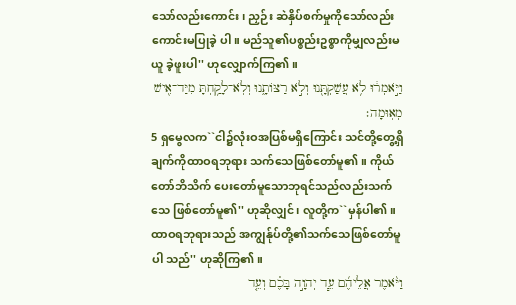သော်လည်းကောင်း၊ ညှဉ်း ဆဲနှိပ်စက်မှုကိုသော်လည်းကောင်းမပြုခဲ့ ပါ။ မည်သူ၏ပစ္စည်းဥစ္စာကိုမျှလည်းမယူ ခဲ့ဖူးပါ'' ဟုလျှောက်ကြ၏။
וַיֹּ֣אמְר֔וּ לֹ֥א עֲשַׁקְתָּ֖נוּ וְלֹ֣א רַצֹּותָ֑נוּ וְלֹֽא־לָקַ֥חְתָּ מִיַּד־אִ֖ישׁ מְאֽוּמָה׃
5 ရှမွေလက``ငါ၌လုံးဝအပြစ်မရှိကြောင်း သင်တို့တွေ့ရှိချက်ကိုထာဝရဘုရား သက်သေဖြစ်တော်မူ၏။ ကိုယ်တော်ဘိသိက် ပေးတော်မူသောဘုရင်သည်လည်းသက်သေ ဖြစ်တော်မူ၏'' ဟုဆိုလျှင်၊ လူတို့က``မှန်ပါ၏။ ထာဝရဘုရားသည် အကျွန်ုပ်တို့၏သက်သေဖြစ်တော်မူပါ သည်'' ဟုဆိုကြ၏။
וַיֹּ֨אמֶר אֲלֵיהֶ֜ם עֵ֧ד יְהוָ֣ה בָּכֶ֗ם וְעֵ֤ד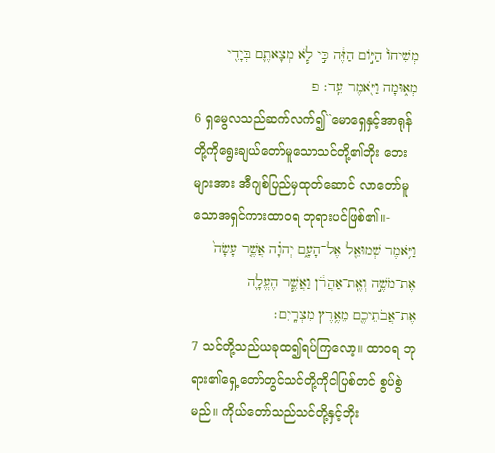מְשִׁיחֹו֙ הַיֹּ֣ום הַזֶּ֔ה כִּ֣י לֹ֧א מְצָאתֶ֛ם בְּיָדִ֖י מְא֑וּמָה וַיֹּ֖אמֶר עֵֽד׃ פ
6 ရှမွေလသည်ဆက်လက်၍``မောရှေနှင့်အာရုန် တို့ကိုရွေးချယ်တော်မူသောသင်တို့၏ဘိုး ဘေးများအား အီဂျစ်ပြည်မှထုတ်ဆောင် လာတော်မူသောအရှင်ကားထာဝရ ဘုရားပင်ဖြစ်၏။-
וַיֹּ֥אמֶר שְׁמוּאֵ֖ל אֶל־הָעָ֑ם יְהוָ֗ה אֲשֶׁ֤ר עָשָׂה֙ אֶת־מֹשֶׁ֣ה וְאֶֽת־אַהֲרֹ֔ן וַאֲשֶׁ֧ר הֶעֱלָ֛ה אֶת־אֲבֹתֵיכֶ֖ם מֵאֶ֥רֶץ מִצְרָֽיִם׃
7 သင်တို့သည်ယခုထ၍ရပ်ကြလော့။ ထာဝရ ဘုရား၏ရှေ့တော်တွင်သင်တို့ကိုငါပြစ်တင် စွပ်စွဲမည်။ ကိုယ်တော်သည်သင်တို့နှင့်ဘိုး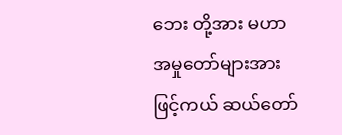ဘေး တို့အား မဟာအမှုတော်များအားဖြင့်ကယ် ဆယ်တော်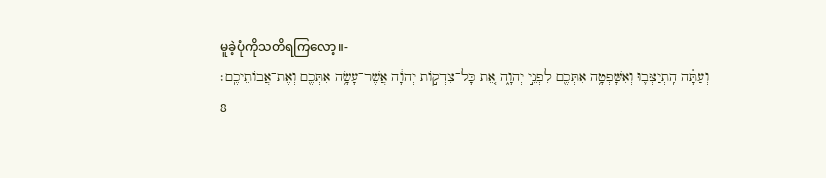မူခဲ့ပုံကိုသတိရကြလော့။-
וְעַתָּ֗ה הִֽתְיַצְּב֛וּ וְאִשָּׁפְטָ֥ה אִתְּכֶ֖ם לִפְנֵ֣י יְהוָ֑ה אֵ֚ת כָּל־צִדְקֹ֣ות יְהוָ֔ה אֲשֶׁר־עָשָׂ֥ה אִתְּכֶ֖ם וְאֶת־אֲבֹותֵיכֶֽם׃
8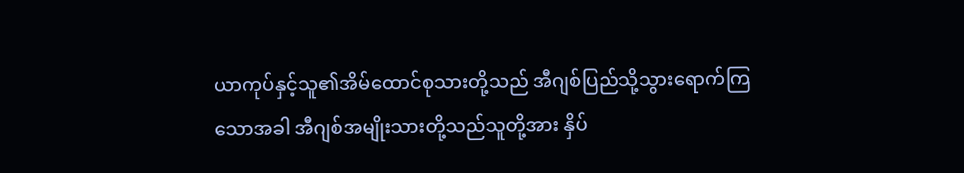ယာကုပ်နှင့်သူ၏အိမ်ထောင်စုသားတို့သည် အီဂျစ်ပြည်သို့သွားရောက်ကြသောအခါ အီဂျစ်အမျိုးသားတို့သည်သူတို့အား နှိပ်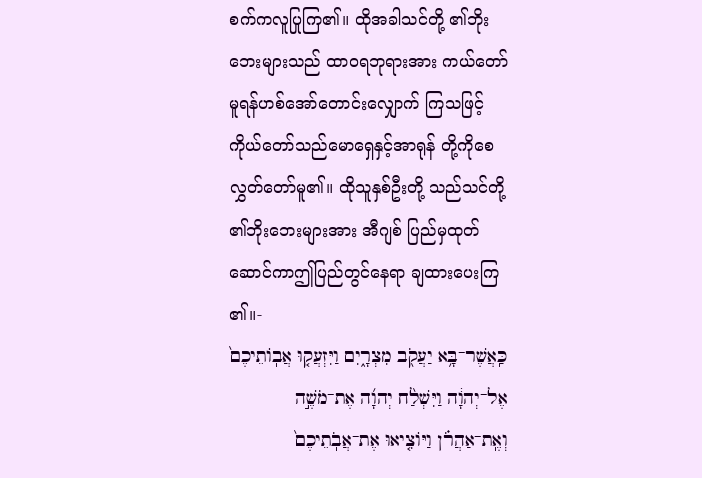စက်ကလူပြုကြ၏။ ထိုအခါသင်တို့ ၏ဘိုးဘေးများသည် ထာဝရဘုရားအား ကယ်တော်မူရန်ဟစ်အော်တောင်းလျှောက် ကြသဖြင့် ကိုယ်တော်သည်မောရှေနှင့်အာရုန် တို့ကိုစေလွှတ်တော်မူ၏။ ထိုသူနှစ်ဦးတို့ သည်သင်တို့၏ဘိုးဘေးများအား အီဂျစ် ပြည်မှထုတ်ဆောင်ကာဤပြည်တွင်နေရာ ချထားပေးကြ၏။-
כַּֽאֲשֶׁר־בָּ֥א יַעֲקֹ֖ב מִצְרָ֑יִם וַיִּזְעֲק֤וּ אֲבֹֽותֵיכֶם֙ אֶל־יְהוָ֔ה וַיִּשְׁלַ֨ח יְהוָ֜ה אֶת־מֹשֶׁ֣ה וְאֶֽת־אַהֲרֹ֗ן וַיֹּוצִ֤יאוּ אֶת־אֲבֹֽתֵיכֶם֙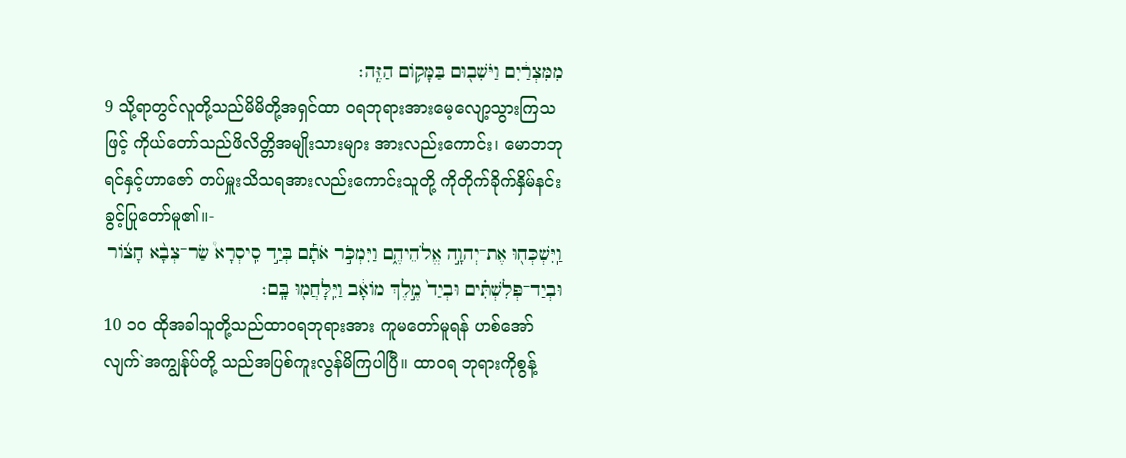מִמִּצְרַ֔יִם וַיֹּשִׁב֖וּם בַּמָּקֹ֥ום הַזֶּֽה׃
9 သို့ရာတွင်လူတို့သည်မိမိတို့အရှင်ထာ ဝရဘုရားအားမေ့လျော့သွားကြသဖြင့် ကိုယ်တော်သည်ဖိလိတ္တိအမျိုးသားများ အားလည်းကောင်း၊ မောဘဘုရင်နှင့်ဟာဇော် တပ်မှူးသိသရအားလည်းကောင်းသူတို့ ကိုတိုက်ခိုက်နှိမ်နင်းခွင့်ပြုတော်မူ၏။-
וַֽיִּשְׁכְּח֖וּ אֶת־יְהוָ֣ה אֱלֹהֵיהֶ֑ם וַיִּמְכֹּ֣ר אֹתָ֡ם בְּיַ֣ד סִֽיסְרָא֩ שַׂר־צְבָ֨א חָצֹ֜ור וּבְיַד־פְּלִשְׁתִּ֗ים וּבְיַד֙ מֶ֣לֶךְ מֹואָ֔ב וַיִּֽלָּחֲמ֖וּ בָּֽם׃
10 ၁၀ ထိုအခါသူတို့သည်ထာဝရဘုရားအား ကူမတော်မူရန် ဟစ်အော်လျက်`အကျွန်ုပ်တို့ သည်အပြစ်ကူးလွန်မိကြပါပြီ။ ထာဝရ ဘုရားကိုစွန့်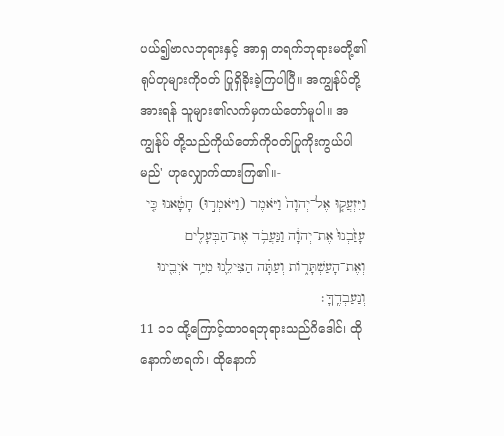ပယ်၍ဗာလဘုရားနှင့် အာရှ တရက်ဘုရားမတို့၏ရုပ်တုများကိုဝတ် ပြုရှိခိုးခဲ့ကြပါပြီ။ အကျွန်ုပ်တို့အားရန် သူများ၏လက်မှကယ်တော်မူပါ။ အကျွန်ုပ် တို့သည်ကိုယ်တော်ကိုဝတ်ပြုကိုးကွယ်ပါ မည်' ဟုလျှောက်ထားကြ၏။-
וַיִּזְעֲק֤וּ אֶל־יְהוָה֙ וַיֹּאמֶר (וַיֹּאמְר֣וּ) חָטָ֔אנוּ כִּ֤י עָזַ֙בְנוּ֙ אֶת־יְהוָ֔ה וַנַּעֲבֹ֥ד אֶת־הַבְּעָלִ֖ים וְאֶת־הָעַשְׁתָּרֹ֑ות וְעַתָּ֗ה הַצִּילֵ֛נוּ מִיַּ֥ד אֹיְבֵ֖ינוּ וְנַעַבְדֶֽךָּ׃
11 ၁၁ ထို့ကြောင့်ထာဝရဘုရားသည်ဂိဒေါင်၊ ထို နောက်ဗာရက်၊ ထိုနောက်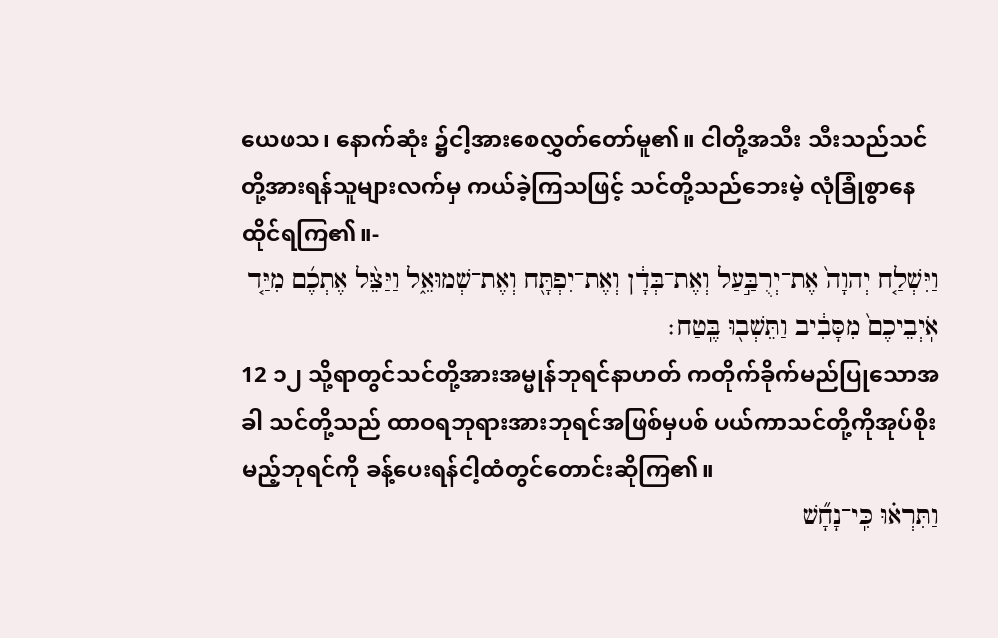ယေဖသ၊ နောက်ဆုံး ၌ငါ့အားစေလွှတ်တော်မူ၏။ ငါတို့အသီး သီးသည်သင်တို့အားရန်သူများလက်မှ ကယ်ခဲ့ကြသဖြင့် သင်တို့သည်ဘေးမဲ့ လုံခြုံစွာနေထိုင်ရကြ၏။-
וַיִּשְׁלַ֤ח יְהוָה֙ אֶת־יְרֻבַּ֣עַל וְאֶת־בְּדָ֔ן וְאֶת־יִפְתָּ֖ח וְאֶת־שְׁמוּאֵ֑ל וַיַּצֵּ֨ל אֶתְכֶ֜ם מִיַּ֤ד אֹֽיְבֵיכֶם֙ מִסָּבִ֔יב וַתֵּשְׁב֖וּ בֶּֽטַח׃
12 ၁၂ သို့ရာတွင်သင်တို့အားအမ္မုန်ဘုရင်နာဟတ် ကတိုက်ခိုက်မည်ပြုသောအခါ သင်တို့သည် ထာဝရဘုရားအားဘုရင်အဖြစ်မှပစ် ပယ်ကာသင်တို့ကိုအုပ်စိုးမည့်ဘုရင်ကို ခန့်ပေးရန်ငါ့ထံတွင်တောင်းဆိုကြ၏။
וַתִּרְא֗וּ כִּֽי־נָחָ֞שׁ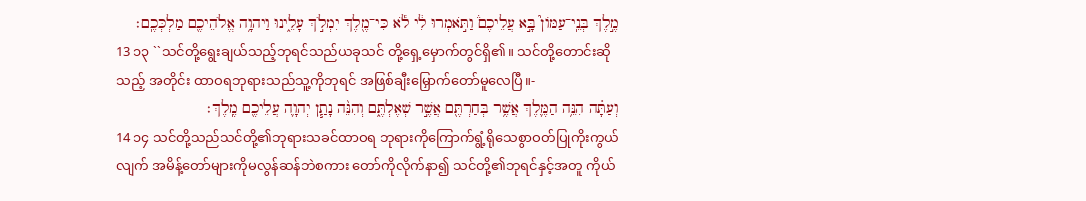מֶ֣לֶךְ בְּנֵֽי־עַמֹּון֮ בָּ֣א עֲלֵיכֶם֒ וַתֹּ֣אמְרוּ לִ֔י לֹ֕א כִּי־מֶ֖לֶךְ יִמְלֹ֣ךְ עָלֵ֑ינוּ וַיהוָ֥ה אֱלֹהֵיכֶ֖ם מַלְכְּכֶֽם׃
13 ၁၃ ``သင်တို့ရွေးချယ်သည့်ဘုရင်သည်ယခုသင် တို့ရှေ့မှောက်တွင်ရှိ၏။ သင်တို့တောင်းဆိုသည့် အတိုင်း ထာဝရဘုရားသည်သူ့ကိုဘုရင် အဖြစ်ချီးမြှောက်တော်မူလေပြီ။-
וְעַתָּ֗ה הִנֵּ֥ה הַמֶּ֛לֶךְ אֲשֶׁ֥ר בְּחַרְתֶּ֖ם אֲשֶׁ֣ר שְׁאֶלְתֶּ֑ם וְהִנֵּ֨ה נָתַ֧ן יְהוָ֛ה עֲלֵיכֶ֖ם מֶֽלֶךְ׃
14 ၁၄ သင်တို့သည်သင်တို့၏ဘုရားသခင်ထာဝရ ဘုရားကိုကြောက်ရွံ့ရိုသေစွာဝတ်ပြုကိုးကွယ် လျက် အမိန့်တော်များကိုမလွန်ဆန်ဘဲစကား တော်ကိုလိုက်နာ၍ သင်တို့၏ဘုရင်နှင့်အတူ ကိုယ်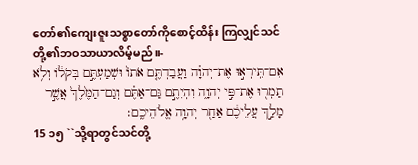တော်၏ကျေးဇူးသစ္စာတော်ကိုစောင့်ထိန်း ကြလျှင်သင်တို့၏ဘဝသာယာလိမ့်မည်။-
אִם־תִּֽירְא֣וּ אֶת־יְהוָ֗ה וַעֲבַדְתֶּ֤ם אֹתֹו֙ וּשְׁמַעְתֶּ֣ם בְּקֹלֹ֔ו וְלֹ֥א תַמְר֖וּ אֶת־פִּ֣י יְהוָ֑ה וִהְיִתֶ֣ם גַּם־אַתֶּ֗ם וְגַם־הַמֶּ֙לֶךְ֙ אֲשֶׁ֣ר מָלַ֣ךְ עֲלֵיכֶ֔ם אַחַ֖ר יְהוָ֥ה אֱלֹהֵיכֶֽם׃
15 ၁၅ ``သို့ရာတွင်သင်တို့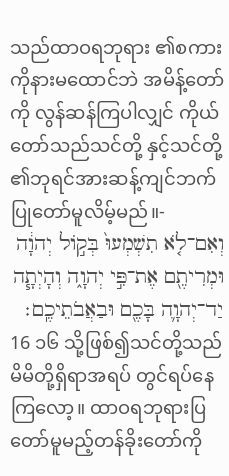သည်ထာဝရဘုရား ၏စကားကိုနားမထောင်ဘဲ အမိန့်တော်ကို လွန်ဆန်ကြပါလျှင် ကိုယ်တော်သည်သင်တို့ နှင့်သင်တို့၏ဘုရင်အားဆန့်ကျင်ဘက် ပြုတော်မူလိမ့်မည်။-
וְאִם־לֹ֤א תִשְׁמְעוּ֙ בְּקֹ֣ול יְהוָ֔ה וּמְרִיתֶ֖ם אֶת־פִּ֣י יְהוָ֑ה וְהָיְתָ֧ה יַד־יְהוָ֛ה בָּכֶ֖ם וּבַאֲבֹתֵיכֶֽם׃
16 ၁၆ သို့ဖြစ်၍သင်တို့သည်မိမိတို့ရှိရာအရပ် တွင်ရပ်နေကြလော့။ ထာဝရဘုရားပြ တော်မူမည့်တန်ခိုးတော်ကို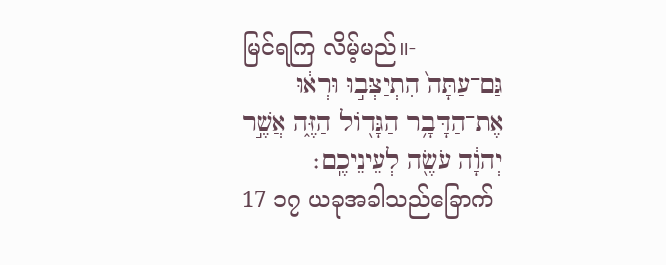မြင်ရကြ လိမ့်မည်။-
גַּם־עַתָּה֙ הִתְיַצְּב֣וּ וּרְא֔וּ אֶת־הַדָּבָ֥ר הַגָּדֹ֖ול הַזֶּ֑ה אֲשֶׁ֣ר יְהוָ֔ה עֹשֶׂ֖ה לְעֵינֵיכֶֽם׃
17 ၁၇ ယခုအခါသည်ခြောက်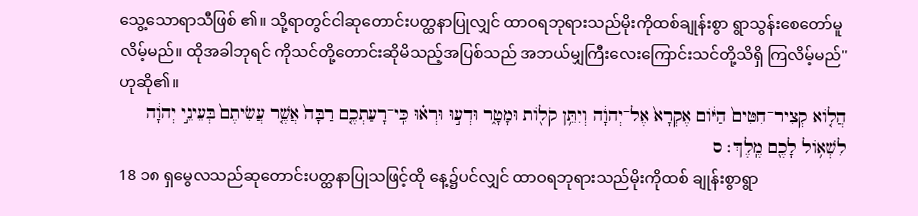သွေ့သောရာသီဖြစ် ၏။ သို့ရာတွင်ငါဆုတောင်းပတ္ထနာပြုလျှင် ထာဝရဘုရားသည်မိုးကိုထစ်ချုန်းစွာ ရွာသွန်းစေတော်မူလိမ့်မည်။ ထိုအခါဘုရင် ကိုသင်တို့တောင်းဆိုမိသည့်အပြစ်သည် အဘယ်မျှကြီးလေးကြောင်းသင်တို့သိရှိ ကြလိမ့်မည်'' ဟုဆို၏။
הֲלֹ֤וא קְצִיר־חִטִּים֙ הַיֹּ֔ום אֶקְרָא֙ אֶל־יְהוָ֔ה וְיִתֵּ֥ן קֹלֹ֖ות וּמָטָ֑ר וּדְע֣וּ וּרְא֗וּ כִּֽי־רָעַתְכֶ֤ם רַבָּה֙ אֲשֶׁ֤ר עֲשִׂיתֶם֙ בְּעֵינֵ֣י יְהוָ֔ה לִשְׁאֹ֥ול לָכֶ֖ם מֶֽלֶךְ׃ ס
18 ၁၈ ရှမွေလသည်ဆုတောင်းပတ္ထနာပြုသဖြင့်ထို နေ့၌ပင်လျှင် ထာဝရဘုရားသည်မိုးကိုထစ် ချုန်းစွာရွာ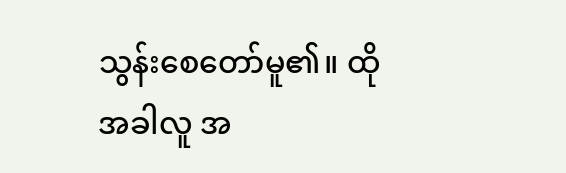သွန်းစေတော်မူ၏။ ထိုအခါလူ အ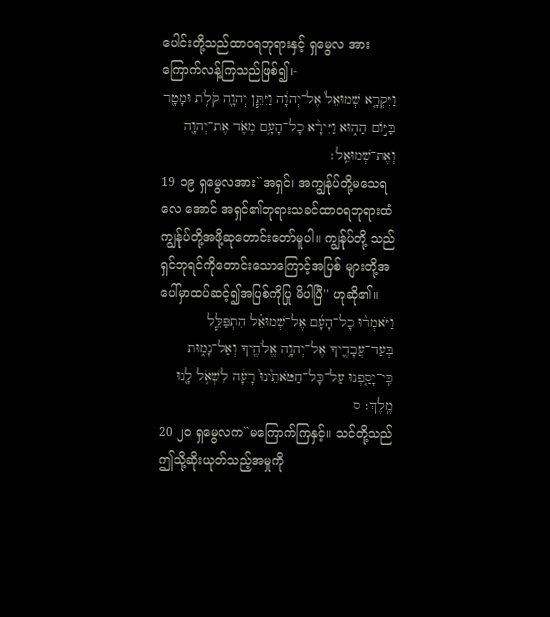ပေါင်းတို့သည်ထာဝရဘုရားနှင့် ရှမွေလ အားကြောက်လန့်ကြသည်ဖြစ်၍၊-
וַיִּקְרָ֤א שְׁמוּאֵל֙ אֶל־יְהוָ֔ה וַיִּתֵּ֧ן יְהוָ֛ה קֹלֹ֥ת וּמָטָ֖ר בַּיֹּ֣ום הַה֑וּא וַיִּירָ֨א כָל־הָעָ֥ם מְאֹ֛ד אֶת־יְהוָ֖ה וְאֶת־שְׁמוּאֵֽל׃
19 ၁၉ ရှမွေလအား``အရှင်၊ အကျွန်ုပ်တို့မသေရလေ အောင် အရှင်၏ဘုရားသခင်ထာဝရဘုရားထံ ကျွန်ုပ်တို့အဖို့ဆုတောင်းတော်မူပါ။ ကျွန်ုပ်တို့ သည်ရှင်ဘုရင်ကိုတောင်းသောကြောင့်အပြစ် များတို့အပေါ်မှာထပ်ဆင့်၍အပြစ်ကိုပြု မိပါပြီ'' ဟုဆို၏။
וַיֹּאמְר֨וּ כָל־הָעָ֜ם אֶל־שְׁמוּאֵ֗ל הִתְפַּלֵּ֧ל בְּעַד־עֲבָדֶ֛יךָ אֶל־יְהוָ֥ה אֱלֹהֶ֖יךָ וְאַל־נָמ֑וּת כִּֽי־יָסַ֤פְנוּ עַל־כָּל־חַטֹּאתֵ֙ינוּ֙ רָעָ֔ה לִשְׁאֹ֥ל לָ֖נוּ מֶֽלֶךְ׃ ס
20 ၂၀ ရှမွေလက``မကြောက်ကြနှင့်။ သင်တို့သည် ဤသို့ဆိုးယုတ်သည့်အမှုကို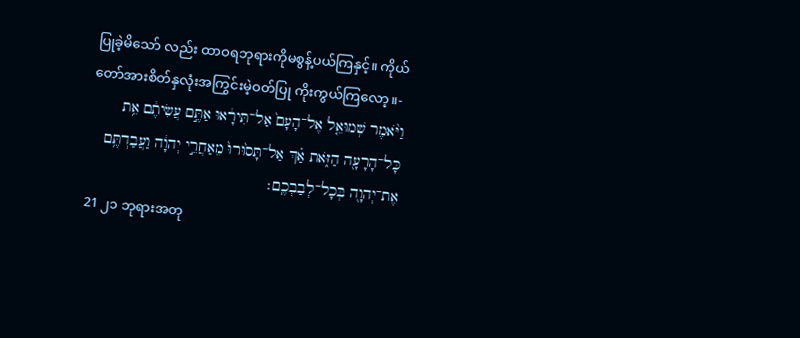ပြုခဲ့မိသော် လည်း ထာဝရဘုရားကိုမစွန့်ပယ်ကြနှင့်။ ကိုယ်တော်အားစိတ်နှလုံးအကြွင်းမဲ့ဝတ်ပြု ကိုးကွယ်ကြလော့။-
וַיֹּ֨אמֶר שְׁמוּאֵ֤ל אֶל־הָעָם֙ אַל־תִּירָ֔אוּ אַתֶּ֣ם עֲשִׂיתֶ֔ם אֵ֥ת כָּל־הָרָעָ֖ה הַזֹּ֑את אַ֗ךְ אַל־תָּס֙וּרוּ֙ מֵאַחֲרֵ֣י יְהוָ֔ה וַעֲבַדְתֶּ֥ם אֶת־יְהוָ֖ה בְּכָל־לְבַבְכֶֽם׃
21 ၂၁ ဘုရားအတု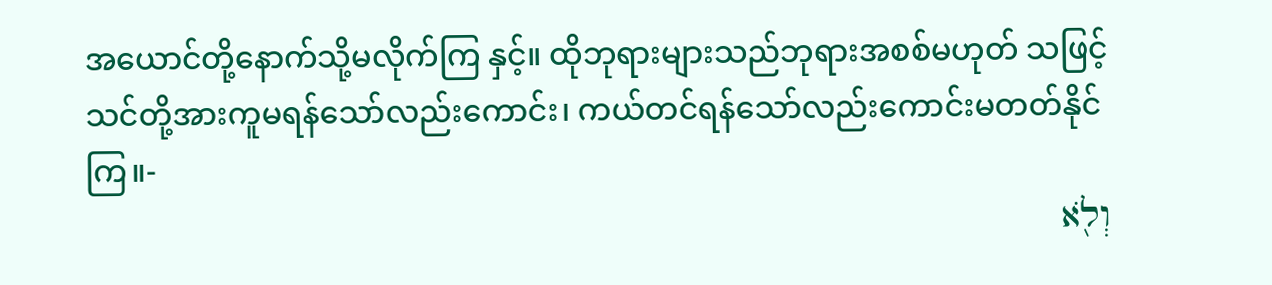အယောင်တို့နောက်သို့မလိုက်ကြ နှင့်။ ထိုဘုရားများသည်ဘုရားအစစ်မဟုတ် သဖြင့်သင်တို့အားကူမရန်သော်လည်းကောင်း၊ ကယ်တင်ရန်သော်လည်းကောင်းမတတ်နိုင်ကြ။-
וְלֹ֖א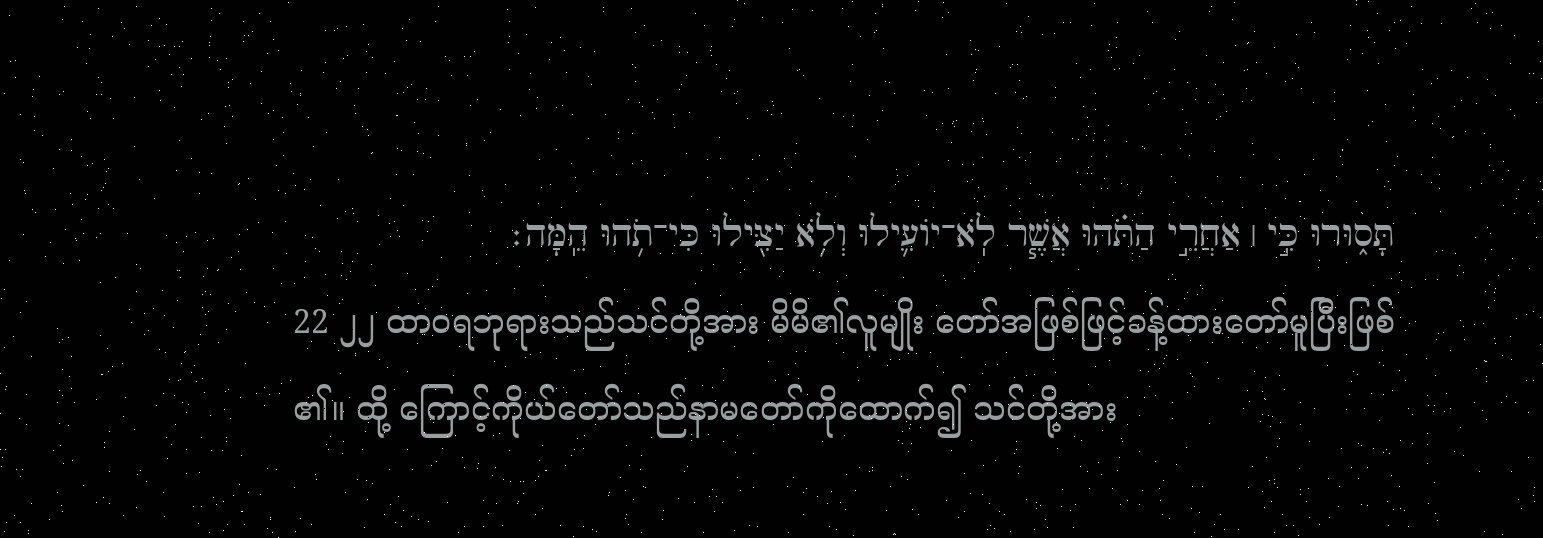תָּס֑וּרוּ כִּ֣י ׀ אַחֲרֵ֣י הַתֹּ֗הוּ אֲשֶׁ֧ר לֹֽא־יֹועִ֛ילוּ וְלֹ֥א יַצִּ֖ילוּ כִּי־תֹ֥הוּ הֵֽמָּה׃
22 ၂၂ ထာဝရဘုရားသည်သင်တို့အား မိမိ၏လူမျိုး တော်အဖြစ်ဖြင့်ခန့်ထားတော်မူပြီးဖြစ်၏။ ထို့ ကြောင့်ကိုယ်တော်သည်နာမတော်ကိုထောက်၍ သင်တို့အား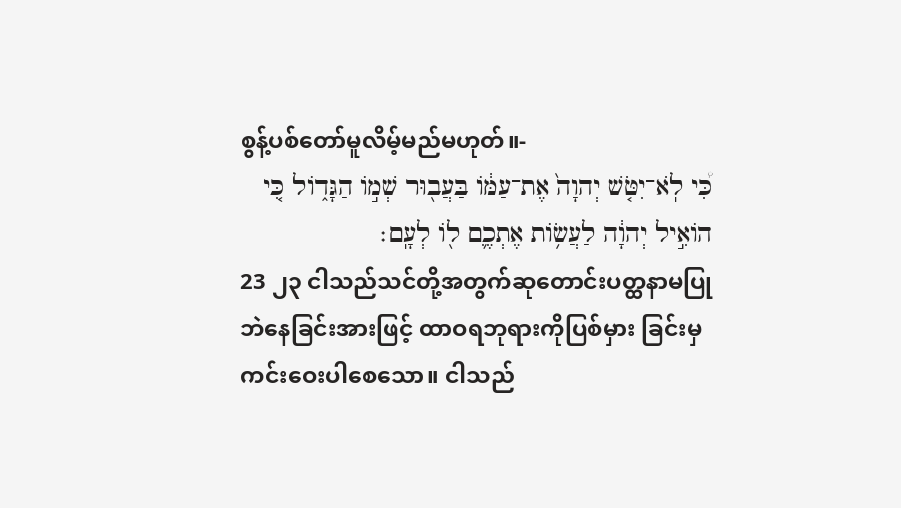စွန့်ပစ်တော်မူလိမ့်မည်မဟုတ်။-
כִּ֠י לֹֽא־יִטֹּ֤שׁ יְהוָה֙ אֶת־עַמֹּ֔ו בַּעֲב֖וּר שְׁמֹ֣ו הַגָּדֹ֑ול כִּ֚י הֹואִ֣יל יְהוָ֔ה לַעֲשֹׂ֥ות אֶתְכֶ֛ם לֹ֖ו לְעָֽם׃
23 ၂၃ ငါသည်သင်တို့အတွက်ဆုတောင်းပတ္ထနာမပြု ဘဲနေခြင်းအားဖြင့် ထာဝရဘုရားကိုပြစ်မှား ခြင်းမှကင်းဝေးပါစေသော။ ငါသည်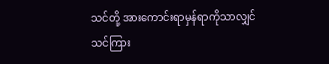သင်တို့ အားကောင်းရာမှန်ရာကိုသာလျှင်သင်ကြား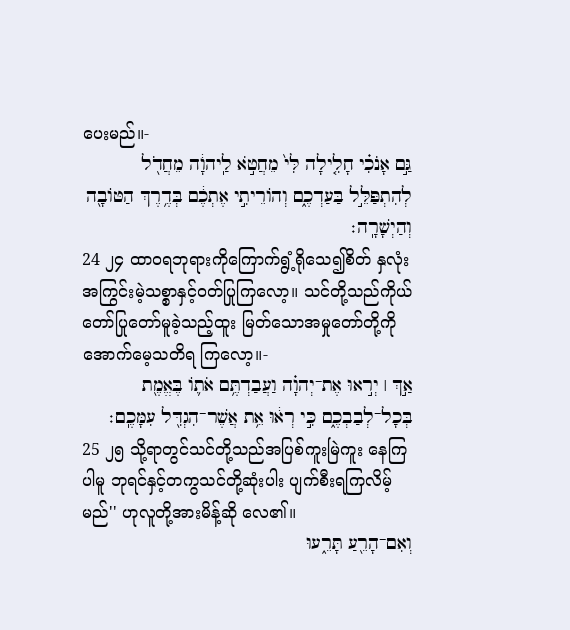ပေးမည်။-
גַּ֣ם אָנֹכִ֗י חָלִ֤ילָה לִּי֙ מֵחֲטֹ֣א לַֽיהוָ֔ה מֵחֲדֹ֖ל לְהִתְפַּלֵּ֣ל בַּעַדְכֶ֑ם וְהֹורֵיתִ֣י אֶתְכֶ֔ם בְּדֶ֥רֶךְ הַטֹּובָ֖ה וְהַיְשָׁרָֽה׃
24 ၂၄ ထာဝရဘုရားကိုကြောက်ရွံ့ရိုသေ၍စိတ် နှလုံးအကြွင်းမဲ့သစ္စာနှင့်ဝတ်ပြုကြလော့။ သင်တို့သည်ကိုယ်တော်ပြုတော်မူခဲ့သည့်ထူး မြတ်သောအမှုတော်တို့ကိုအောက်မေ့သတိရ ကြလော့။-
אַ֣ךְ ׀ יְר֣אוּ אֶת־יְהוָ֗ה וַעֲבַדְתֶּ֥ם אֹתֹ֛ו בֶּאֱמֶ֖ת בְּכָל־לְבַבְכֶ֑ם כִּ֣י רְא֔וּ אֵ֥ת אֲשֶׁר־הִגְדִּ֖ל עִמָּכֶֽם׃
25 ၂၅ သို့ရာတွင်သင်တို့သည်အပြစ်ကူးမြဲကူး နေကြပါမူ ဘုရင်နှင့်တကွသင်တို့ဆုံးပါး ပျက်စီးရကြလိမ့်မည်'' ဟုလူတို့အားမိန့်ဆို လေ၏။
וְאִם־הָרֵ֖עַ תָּרֵ֑עוּ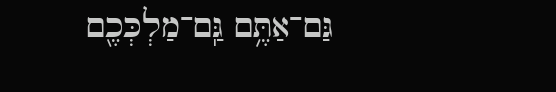גַּם־אַתֶּ֥ם גַּֽם־מַלְכְּכֶ֖ם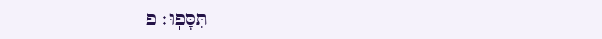תִּסָּפֽוּ׃ פ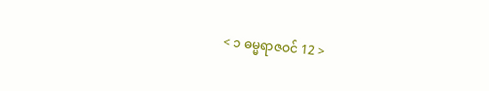< ၁ ဓမ္မရာဇဝင် 12 >